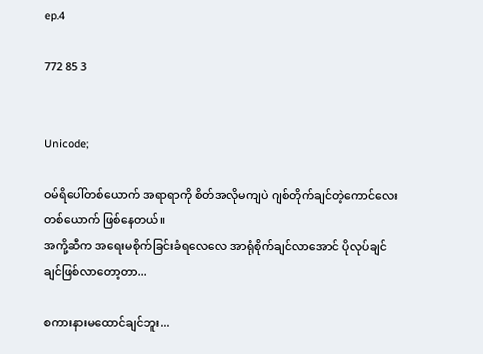ep.4

772 85 3


Unicode;

ဝမ်ရိပေါ်တစ်ယောက် အရာရာကို စိတ်အလိုမကျပဲ ဂျစ်တိုက်ချင်တဲ့ကောင်လေးတစ်ယောက် ဖြစ်နေတယ်။
အကို့ဆီက အရေးမစိုက်ခြင်းခံရလေလေ အာရုံစိုက်ချင်လာအောင် ပိုလုပ်ချင်ချင်ဖြစ်လာတော့တာ...

စကားနားမထောင်ချင်ဘူး...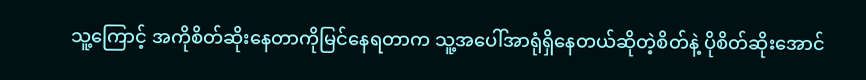သူ့ကြောင့် အကိုစိတ်ဆိုးနေတာကိုမြင်နေရတာက သူ့အပေါ်အာရုံရှိနေတယ်ဆိုတဲ့စိတ်နဲ့ ပိုစိတ်ဆိုးအောင်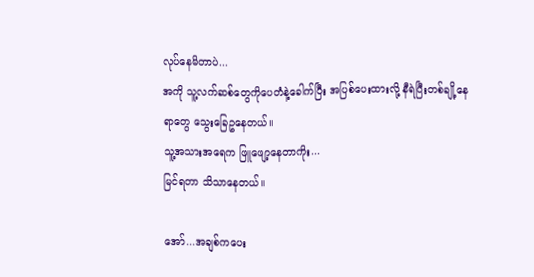လုပ်နေမိတာပဲ...
အကို သူ့လက်ဆစ်တွေကိုပေတံနဲ့ခေါက်ပြီး အပြစ်ပေးထားလို့ နီရဲပြီးတစ်ချို့နေရာတွေ သွေးခြေဥနေတယ်။
သူ့အသားအရေက ဖြူဖျော့နေတာကိုး...
မြင်ရတာ သိသာနေတယ်။

အော်...အချစ်ကပေး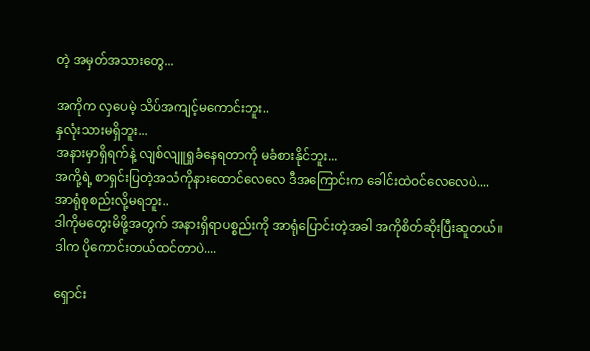တဲ့ အမှတ်အသားတွေ...

အကိုက လှပေမဲ့ သိပ်အကျင့်မကောင်းဘူး..
နှလုံးသားမရှိဘူး...
အနားမှာရှိရက်နဲ့ လျစ်လျူရှုခံနေရတာကို မခံစားနိုင်ဘူး...
အကို့ရဲ့ စာရှင်းပြတဲ့အသံကိုနားထောင်လေလေ ဒီအကြောင်းက ခေါင်းထဲဝင်လေလေပဲ....
အာရုံစုစည်းလို့မရဘူး..
ဒါကိုမတွေးမိဖို့အတွက် အနားရှိရာပစ္စည်းကို အာရုံပြောင်းတဲ့အခါ အကိုစိတ်ဆိုးပြီးဆူတယ်။
ဒါက ပိုကောင်းတယ်ထင်တာပဲ....

ရှောင်း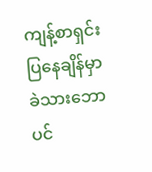ကျန့်စာရှင်းပြနေချိန်မှာ ခဲသားဘောပင်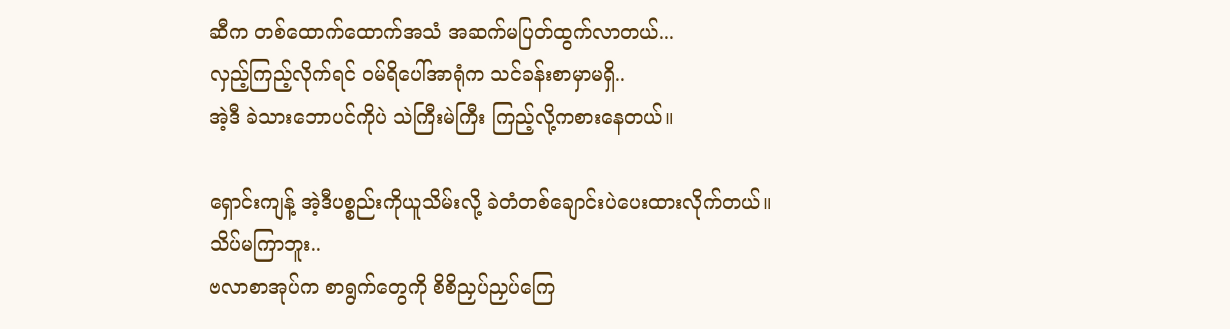ဆီက တစ်ထောက်ထောက်အသံ အဆက်မပြတ်ထွက်လာတယ်...
လှည့်ကြည့်လိုက်ရင် ဝမ်ရိပေါ်အာရုံက သင်ခန်းစာမှာမရှိ..
အဲ့ဒီ ခဲသားဘောပင်ကိုပဲ သဲကြီးမဲကြီး ကြည့်လို့ကစားနေတယ်။

ရှောင်းကျန့် အဲ့ဒီပစ္စည်းကိုယူသိမ်းလို့ ခဲတံတစ်ချောင်းပဲပေးထားလိုက်တယ်။
သိပ်မကြာဘူး..
ဗလာစာအုပ်က စာရွက်တွေကို စိစိညှပ်ညှပ်ကြေ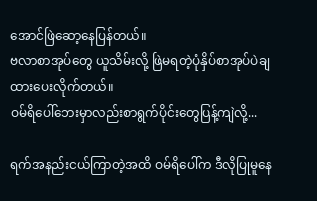အောင်ဖြဲဆော့နေပြန်တယ်။
ဗလာစာအုပ်တွေ ယူသိမ်းလို့ ဖြဲမရတဲ့ပုံနှိပ်စာအုပ်ပဲချထားပေးလိုက်တယ်။
ဝမ်ရိပေါ်ဘေးမှာလည်းစာရွက်ပိုင်းတွေပြန့်ကျဲလို့...

ရက်အနည်းငယ်ကြာတဲ့အထိ ဝမ်ရိပေါ်က ဒီလိုပြုမူနေ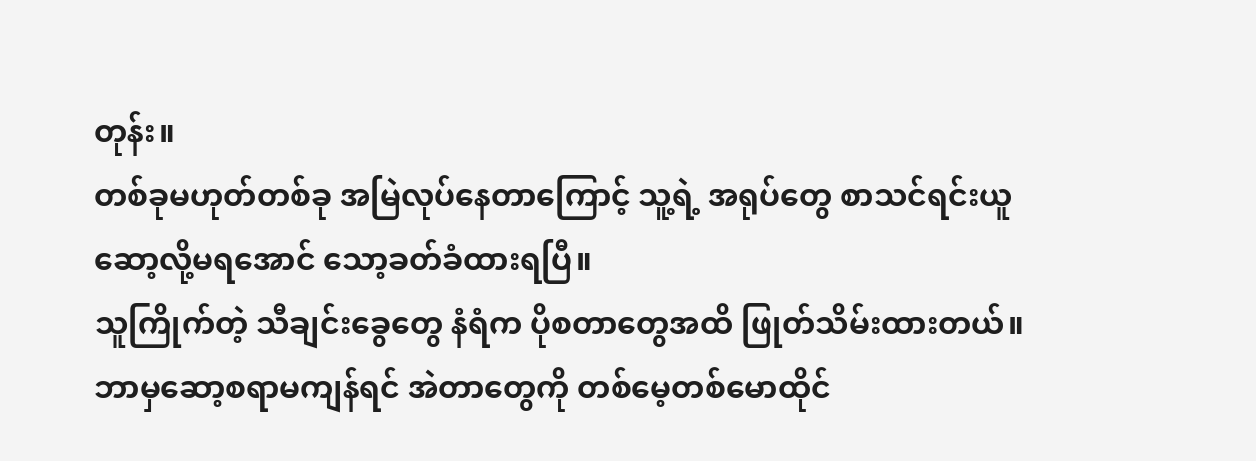တုန်း။
တစ်ခုမဟုတ်တစ်ခု အမြဲလုပ်နေတာကြောင့် သူ့ရဲ့ အရုပ်တွေ စာသင်ရင်းယူဆော့လို့မရအောင် သော့ခတ်ခံထားရပြီ။
သူကြိုက်တဲ့ သီချင်းခွေတွေ နံရံက ပိုစတာတွေအထိ ဖြုတ်သိမ်းထားတယ်။
ဘာမှဆော့စရာမကျန်ရင် အဲတာတွေကို တစ်မေ့တစ်မောထိုင်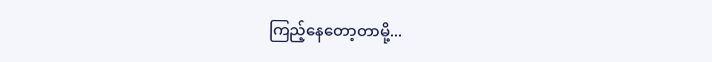ကြည့်နေတော့တာမို့...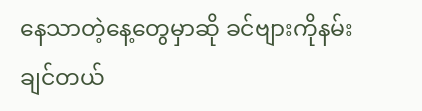နေသာတဲ့နေ့တွေမှာဆို ခင်ဗျားကိုနမ်းချင်တယ်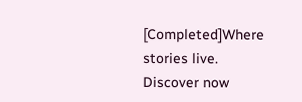[Completed]Where stories live. Discover now